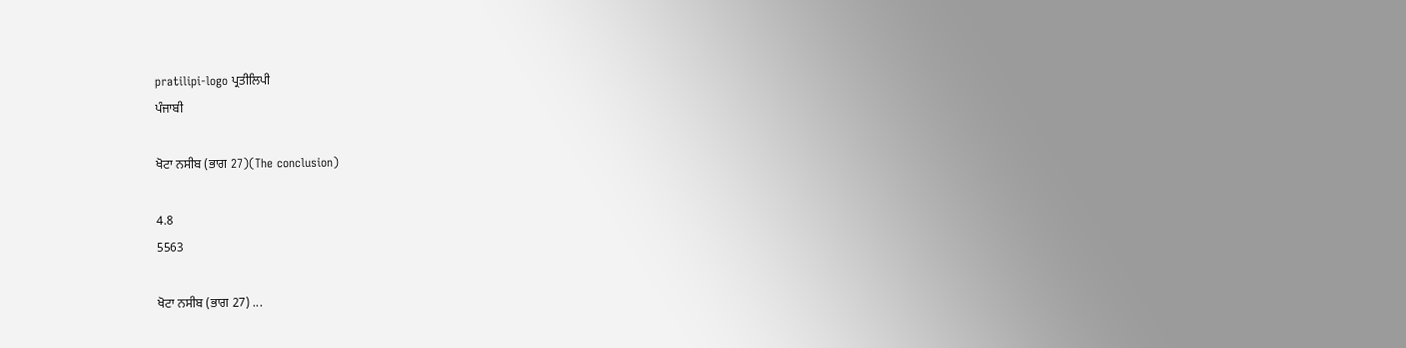pratilipi-logo ਪ੍ਰਤੀਲਿਪੀ
ਪੰਜਾਬੀ

ਖੋਟਾ ਨਸੀਬ (ਭਾਗ 27)(The conclusion)

4.8
5563

ਖੋਟਾ ਨਸੀਬ (ਭਾਗ 27) ...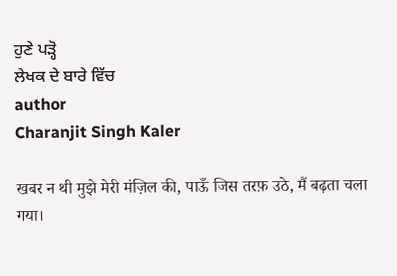ਹੁਣੇ ਪੜ੍ਹੋ
ਲੇਖਕ ਦੇ ਬਾਰੇ ਵਿੱਚ
author
Charanjit Singh Kaler

खबर न थी मुझे मेरी मंज़िल की, पाऊँ जिस तरफ़ उठे, मैं बढ़ता चला गया।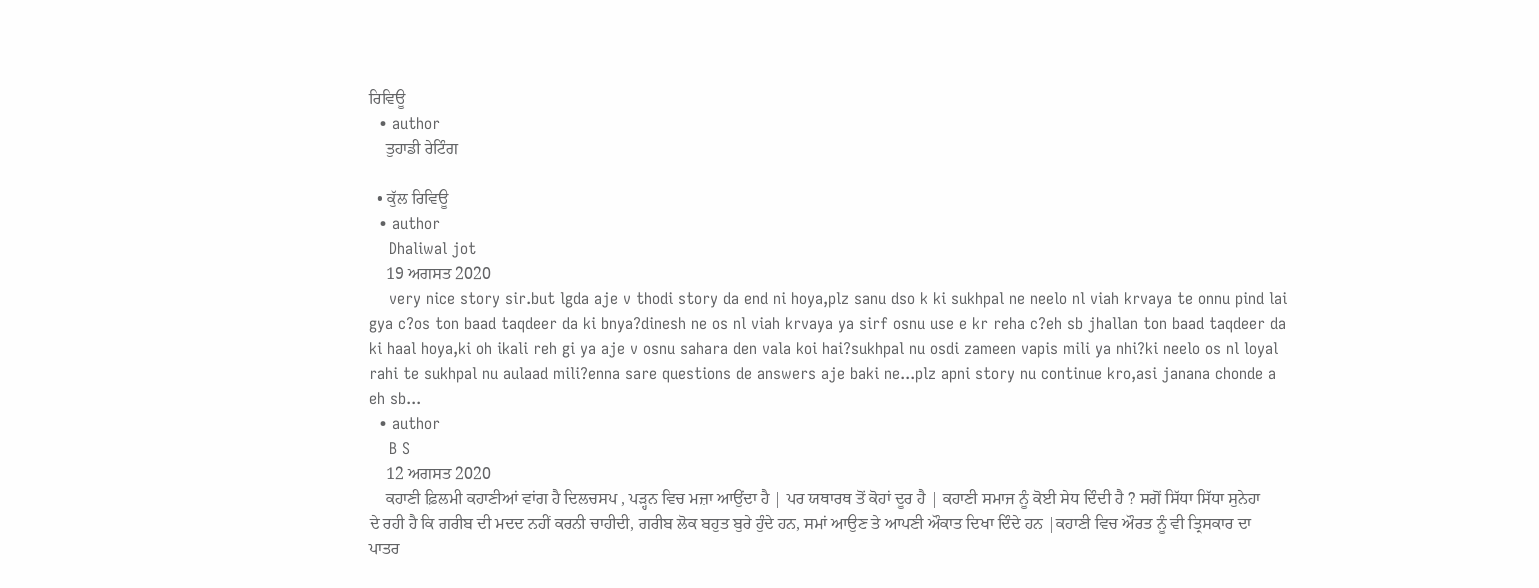ਰਿਵਿਊ
  • author
    ਤੁਹਾਡੀ ਰੇਟਿੰਗ

  • ਕੁੱਲ ਰਿਵਿਊ
  • author
    Dhaliwal jot
    19 ਅਗਸਤ 2020
    very nice story sir.but lgda aje v thodi story da end ni hoya,plz sanu dso k ki sukhpal ne neelo nl viah krvaya te onnu pind lai gya c?os ton baad taqdeer da ki bnya?dinesh ne os nl viah krvaya ya sirf osnu use e kr reha c?eh sb jhallan ton baad taqdeer da ki haal hoya,ki oh ikali reh gi ya aje v osnu sahara den vala koi hai?sukhpal nu osdi zameen vapis mili ya nhi?ki neelo os nl loyal rahi te sukhpal nu aulaad mili?enna sare questions de answers aje baki ne...plz apni story nu continue kro,asi janana chonde a eh sb...
  • author
    B S
    12 ਅਗਸਤ 2020
    ਕਹਾਣੀ ਫ਼ਿਲਮੀ ਕਹਾਣੀਆਂ ਵਾਂਗ ਹੈ ਦਿਲਚਸਪ , ਪੜ੍ਹਨ ਵਿਚ ਮਜ਼ਾ ਆਉਂਦਾ ਹੈ | ਪਰ ਯਥਾਰਥ ਤੋਂ ਕੋਹਾਂ ਦੂਰ ਹੈ | ਕਹਾਣੀ ਸਮਾਜ ਨੂੰ ਕੋਈ ਸੇਧ ਦਿੰਦੀ ਹੈ ? ਸਗੋਂ ਸਿੱਧਾ ਸਿੱਧਾ ਸੁਨੇਹਾ ਦੇ ਰਹੀ ਹੈ ਕਿ ਗਰੀਬ ਦੀ ਮਦਦ ਨਹੀਂ ਕਰਨੀ ਚਾਹੀਦੀ, ਗਰੀਬ ਲੋਕ ਬਹੁਤ ਬੁਰੇ ਹੁੰਦੇ ਹਨ, ਸਮਾਂ ਆਉਣ ਤੇ ਆਪਣੀ ਔਕਾਤ ਦਿਖਾ ਦਿੰਦੇ ਹਨ |ਕਹਾਣੀ ਵਿਚ ਔਰਤ ਨੂੰ ਵੀ ਤ੍ਰਿਸਕਾਰ ਦਾ ਪਾਤਰ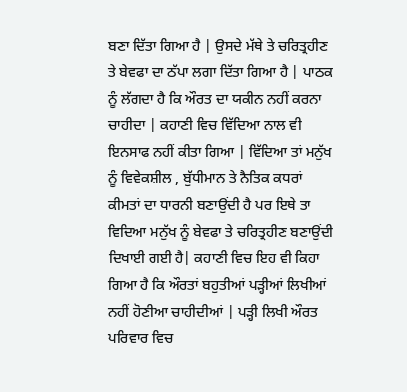ਬਣਾ ਦਿੱਤਾ ਗਿਆ ਹੈ | ਉਸਦੇ ਮੱਥੇ ਤੇ ਚਰਿਤ੍ਰਹੀਣ ਤੇ ਬੇਵਫਾ ਦਾ ਠੱਪਾ ਲਗਾ ਦਿੱਤਾ ਗਿਆ ਹੈ | ਪਾਠਕ ਨੂੰ ਲੱਗਦਾ ਹੈ ਕਿ ਔਰਤ ਦਾ ਯਕੀਨ ਨਹੀਂ ਕਰਨਾ ਚਾਹੀਦਾ | ਕਹਾਣੀ ਵਿਚ ਵਿੱਦਿਆ ਨਾਲ ਵੀ ਇਨਸਾਫ ਨਹੀਂ ਕੀਤਾ ਗਿਆ | ਵਿੱਦਿਆ ਤਾਂ ਮਨੁੱਖ ਨੂੰ ਵਿਵੇਕਸ਼ੀਲ , ਬੁੱਧੀਮਾਨ ਤੇ ਨੈਤਿਕ ਕਧਰਾਂ ਕੀਮਤਾਂ ਦਾ ਧਾਰਨੀ ਬਣਾਉਂਦੀ ਹੈ ਪਰ ਇਥੇ ਤਾ ਵਿਦਿਆ ਮਨੁੱਖ ਨੂੰ ਬੇਵਫਾ ਤੇ ਚਰਿਤ੍ਰਹੀਣ ਬਣਾਉਂਦੀ ਦਿਖਾਈ ਗਈ ਹੈ| ਕਹਾਣੀ ਵਿਚ ਇਹ ਵੀ ਕਿਹਾ ਗਿਆ ਹੈ ਕਿ ਔਰਤਾਂ ਬਹੁਤੀਆਂ ਪੜ੍ਹੀਆਂ ਲਿਖੀਆਂ ਨਹੀਂ ਹੋਣੀਆ ਚਾਹੀਦੀਆਂ | ਪੜ੍ਹੀ ਲਿਖੀ ਔਰਤ ਪਰਿਵਾਰ ਵਿਚ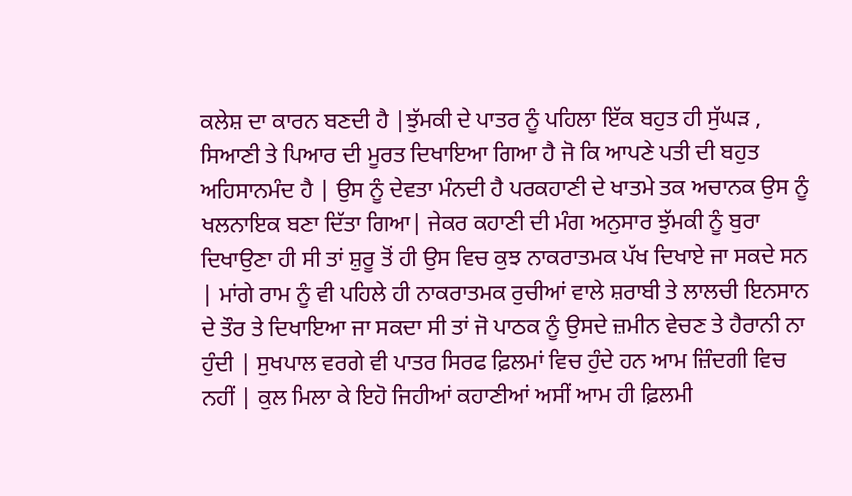ਕਲੇਸ਼ ਦਾ ਕਾਰਨ ਬਣਦੀ ਹੈ |ਝੁੱਮਕੀ ਦੇ ਪਾਤਰ ਨੂੰ ਪਹਿਲਾ ਇੱਕ ਬਹੁਤ ਹੀ ਸੁੱਘੜ , ਸਿਆਣੀ ਤੇ ਪਿਆਰ ਦੀ ਮੂਰਤ ਦਿਖਾਇਆ ਗਿਆ ਹੈ ਜੋ ਕਿ ਆਪਣੇ ਪਤੀ ਦੀ ਬਹੁਤ ਅਹਿਸਾਨਮੰਦ ਹੈ | ਉਸ ਨੂੰ ਦੇਵਤਾ ਮੰਨਦੀ ਹੈ ਪਰਕਹਾਣੀ ਦੇ ਖਾਤਮੇ ਤਕ ਅਚਾਨਕ ਉਸ ਨੂੰ ਖਲਨਾਇਕ ਬਣਾ ਦਿੱਤਾ ਗਿਆ| ਜੇਕਰ ਕਹਾਣੀ ਦੀ ਮੰਗ ਅਨੁਸਾਰ ਝੁੱਮਕੀ ਨੂੰ ਬੁਰਾ ਦਿਖਾਉਣਾ ਹੀ ਸੀ ਤਾਂ ਸ਼ੁਰੂ ਤੋਂ ਹੀ ਉਸ ਵਿਚ ਕੁਝ ਨਾਕਰਾਤਮਕ ਪੱਖ ਦਿਖਾਏ ਜਾ ਸਕਦੇ ਸਨ | ਮਾਂਗੇ ਰਾਮ ਨੂੰ ਵੀ ਪਹਿਲੇ ਹੀ ਨਾਕਰਾਤਮਕ ਰੁਚੀਆਂ ਵਾਲੇ ਸ਼ਰਾਬੀ ਤੇ ਲਾਲਚੀ ਇਨਸਾਨ ਦੇ ਤੌਰ ਤੇ ਦਿਖਾਇਆ ਜਾ ਸਕਦਾ ਸੀ ਤਾਂ ਜੋ ਪਾਠਕ ਨੂੰ ਉਸਦੇ ਜ਼ਮੀਨ ਵੇਚਣ ਤੇ ਹੈਰਾਨੀ ਨਾ ਹੁੰਦੀ | ਸੁਖਪਾਲ ਵਰਗੇ ਵੀ ਪਾਤਰ ਸਿਰਫ ਫ਼ਿਲਮਾਂ ਵਿਚ ਹੁੰਦੇ ਹਨ ਆਮ ਜ਼ਿੰਦਗੀ ਵਿਚ ਨਹੀਂ | ਕੁਲ ਮਿਲਾ ਕੇ ਇਹੋ ਜਿਹੀਆਂ ਕਹਾਣੀਆਂ ਅਸੀਂ ਆਮ ਹੀ ਫ਼ਿਲਮੀ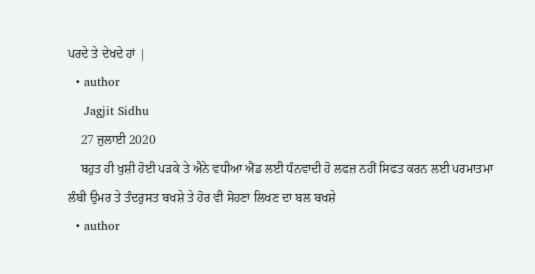ਪਰਦੇ ਤੇ ਦੇਖਦੇ ਹਾਂ |
  • author
    Jagjit Sidhu
    27 ਜੁਲਾਈ 2020
    ਬਹੁਤ ਹੀ ਖੁਸ਼ੀ ਹੋਈ ਪੜਕੇ ਤੇ ਐਨੇ ਵਧੀਆ ਐਂਡ ਲਈ ਧੰਨਵਾਦੀ ਹੋ ਲਫਜ਼ ਨਹੀਂ ਸਿਫਤ ਕਰਨ ਲਈ ਪਰਮਾਤਮਾ ਲੰਬੀ ਉਮਰ ਤੇ ਤੰਦਰੁਸਤ ਬਖਸ਼ੇ ਤੇ ਹੋਰ ਵੀ ਸੋਹਣਾ ਲਿਖਣ ਦਾ ਬਲ ਬਖਸ਼ੇ
  • author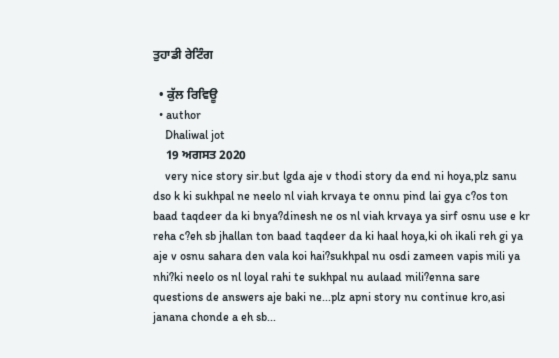ਤੁਹਾਡੀ ਰੇਟਿੰਗ

  • ਕੁੱਲ ਰਿਵਿਊ
  • author
    Dhaliwal jot
    19 ਅਗਸਤ 2020
    very nice story sir.but lgda aje v thodi story da end ni hoya,plz sanu dso k ki sukhpal ne neelo nl viah krvaya te onnu pind lai gya c?os ton baad taqdeer da ki bnya?dinesh ne os nl viah krvaya ya sirf osnu use e kr reha c?eh sb jhallan ton baad taqdeer da ki haal hoya,ki oh ikali reh gi ya aje v osnu sahara den vala koi hai?sukhpal nu osdi zameen vapis mili ya nhi?ki neelo os nl loyal rahi te sukhpal nu aulaad mili?enna sare questions de answers aje baki ne...plz apni story nu continue kro,asi janana chonde a eh sb...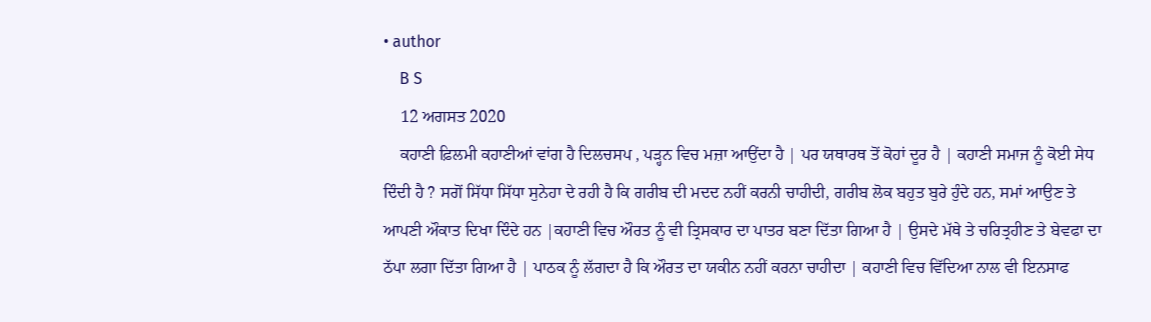• author
    B S
    12 ਅਗਸਤ 2020
    ਕਹਾਣੀ ਫ਼ਿਲਮੀ ਕਹਾਣੀਆਂ ਵਾਂਗ ਹੈ ਦਿਲਚਸਪ , ਪੜ੍ਹਨ ਵਿਚ ਮਜ਼ਾ ਆਉਂਦਾ ਹੈ | ਪਰ ਯਥਾਰਥ ਤੋਂ ਕੋਹਾਂ ਦੂਰ ਹੈ | ਕਹਾਣੀ ਸਮਾਜ ਨੂੰ ਕੋਈ ਸੇਧ ਦਿੰਦੀ ਹੈ ? ਸਗੋਂ ਸਿੱਧਾ ਸਿੱਧਾ ਸੁਨੇਹਾ ਦੇ ਰਹੀ ਹੈ ਕਿ ਗਰੀਬ ਦੀ ਮਦਦ ਨਹੀਂ ਕਰਨੀ ਚਾਹੀਦੀ, ਗਰੀਬ ਲੋਕ ਬਹੁਤ ਬੁਰੇ ਹੁੰਦੇ ਹਨ, ਸਮਾਂ ਆਉਣ ਤੇ ਆਪਣੀ ਔਕਾਤ ਦਿਖਾ ਦਿੰਦੇ ਹਨ |ਕਹਾਣੀ ਵਿਚ ਔਰਤ ਨੂੰ ਵੀ ਤ੍ਰਿਸਕਾਰ ਦਾ ਪਾਤਰ ਬਣਾ ਦਿੱਤਾ ਗਿਆ ਹੈ | ਉਸਦੇ ਮੱਥੇ ਤੇ ਚਰਿਤ੍ਰਹੀਣ ਤੇ ਬੇਵਫਾ ਦਾ ਠੱਪਾ ਲਗਾ ਦਿੱਤਾ ਗਿਆ ਹੈ | ਪਾਠਕ ਨੂੰ ਲੱਗਦਾ ਹੈ ਕਿ ਔਰਤ ਦਾ ਯਕੀਨ ਨਹੀਂ ਕਰਨਾ ਚਾਹੀਦਾ | ਕਹਾਣੀ ਵਿਚ ਵਿੱਦਿਆ ਨਾਲ ਵੀ ਇਨਸਾਫ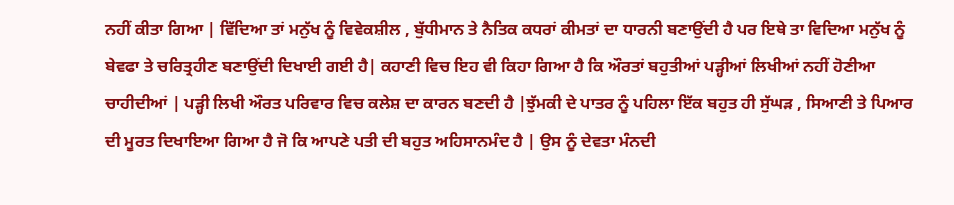ਨਹੀਂ ਕੀਤਾ ਗਿਆ | ਵਿੱਦਿਆ ਤਾਂ ਮਨੁੱਖ ਨੂੰ ਵਿਵੇਕਸ਼ੀਲ , ਬੁੱਧੀਮਾਨ ਤੇ ਨੈਤਿਕ ਕਧਰਾਂ ਕੀਮਤਾਂ ਦਾ ਧਾਰਨੀ ਬਣਾਉਂਦੀ ਹੈ ਪਰ ਇਥੇ ਤਾ ਵਿਦਿਆ ਮਨੁੱਖ ਨੂੰ ਬੇਵਫਾ ਤੇ ਚਰਿਤ੍ਰਹੀਣ ਬਣਾਉਂਦੀ ਦਿਖਾਈ ਗਈ ਹੈ| ਕਹਾਣੀ ਵਿਚ ਇਹ ਵੀ ਕਿਹਾ ਗਿਆ ਹੈ ਕਿ ਔਰਤਾਂ ਬਹੁਤੀਆਂ ਪੜ੍ਹੀਆਂ ਲਿਖੀਆਂ ਨਹੀਂ ਹੋਣੀਆ ਚਾਹੀਦੀਆਂ | ਪੜ੍ਹੀ ਲਿਖੀ ਔਰਤ ਪਰਿਵਾਰ ਵਿਚ ਕਲੇਸ਼ ਦਾ ਕਾਰਨ ਬਣਦੀ ਹੈ |ਝੁੱਮਕੀ ਦੇ ਪਾਤਰ ਨੂੰ ਪਹਿਲਾ ਇੱਕ ਬਹੁਤ ਹੀ ਸੁੱਘੜ , ਸਿਆਣੀ ਤੇ ਪਿਆਰ ਦੀ ਮੂਰਤ ਦਿਖਾਇਆ ਗਿਆ ਹੈ ਜੋ ਕਿ ਆਪਣੇ ਪਤੀ ਦੀ ਬਹੁਤ ਅਹਿਸਾਨਮੰਦ ਹੈ | ਉਸ ਨੂੰ ਦੇਵਤਾ ਮੰਨਦੀ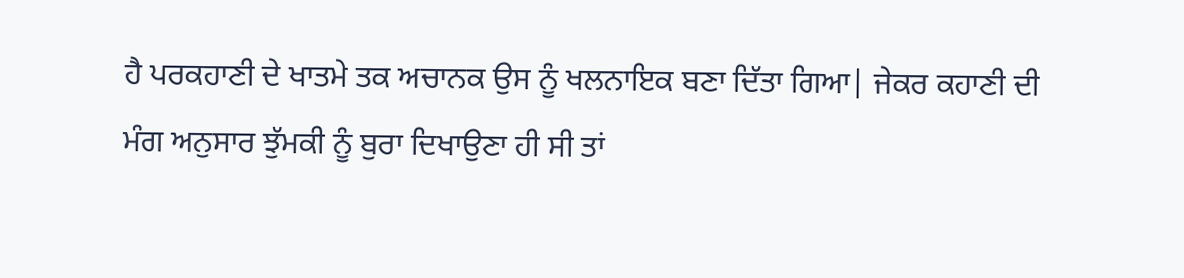ਹੈ ਪਰਕਹਾਣੀ ਦੇ ਖਾਤਮੇ ਤਕ ਅਚਾਨਕ ਉਸ ਨੂੰ ਖਲਨਾਇਕ ਬਣਾ ਦਿੱਤਾ ਗਿਆ| ਜੇਕਰ ਕਹਾਣੀ ਦੀ ਮੰਗ ਅਨੁਸਾਰ ਝੁੱਮਕੀ ਨੂੰ ਬੁਰਾ ਦਿਖਾਉਣਾ ਹੀ ਸੀ ਤਾਂ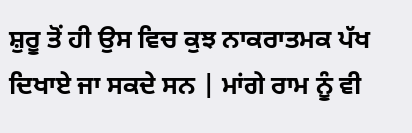ਸ਼ੁਰੂ ਤੋਂ ਹੀ ਉਸ ਵਿਚ ਕੁਝ ਨਾਕਰਾਤਮਕ ਪੱਖ ਦਿਖਾਏ ਜਾ ਸਕਦੇ ਸਨ | ਮਾਂਗੇ ਰਾਮ ਨੂੰ ਵੀ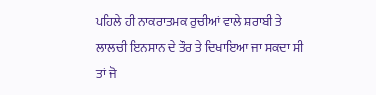ਪਹਿਲੇ ਹੀ ਨਾਕਰਾਤਮਕ ਰੁਚੀਆਂ ਵਾਲੇ ਸ਼ਰਾਬੀ ਤੇ ਲਾਲਚੀ ਇਨਸਾਨ ਦੇ ਤੌਰ ਤੇ ਦਿਖਾਇਆ ਜਾ ਸਕਦਾ ਸੀ ਤਾਂ ਜੋ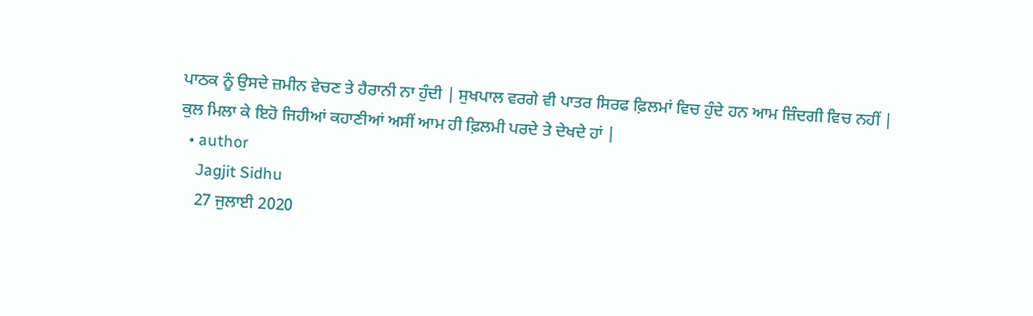ਪਾਠਕ ਨੂੰ ਉਸਦੇ ਜ਼ਮੀਨ ਵੇਚਣ ਤੇ ਹੈਰਾਨੀ ਨਾ ਹੁੰਦੀ | ਸੁਖਪਾਲ ਵਰਗੇ ਵੀ ਪਾਤਰ ਸਿਰਫ ਫ਼ਿਲਮਾਂ ਵਿਚ ਹੁੰਦੇ ਹਨ ਆਮ ਜ਼ਿੰਦਗੀ ਵਿਚ ਨਹੀਂ | ਕੁਲ ਮਿਲਾ ਕੇ ਇਹੋ ਜਿਹੀਆਂ ਕਹਾਣੀਆਂ ਅਸੀਂ ਆਮ ਹੀ ਫ਼ਿਲਮੀ ਪਰਦੇ ਤੇ ਦੇਖਦੇ ਹਾਂ |
  • author
    Jagjit Sidhu
    27 ਜੁਲਾਈ 2020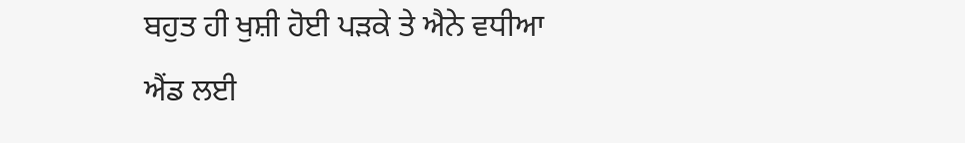ਬਹੁਤ ਹੀ ਖੁਸ਼ੀ ਹੋਈ ਪੜਕੇ ਤੇ ਐਨੇ ਵਧੀਆ ਐਂਡ ਲਈ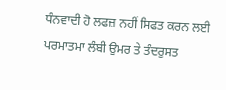ਧੰਨਵਾਦੀ ਹੋ ਲਫਜ਼ ਨਹੀਂ ਸਿਫਤ ਕਰਨ ਲਈ ਪਰਮਾਤਮਾ ਲੰਬੀ ਉਮਰ ਤੇ ਤੰਦਰੁਸਤ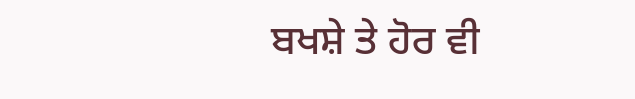ਬਖਸ਼ੇ ਤੇ ਹੋਰ ਵੀ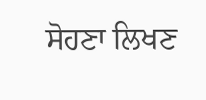ਸੋਹਣਾ ਲਿਖਣ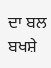ਦਾ ਬਲ ਬਖਸ਼ੇ